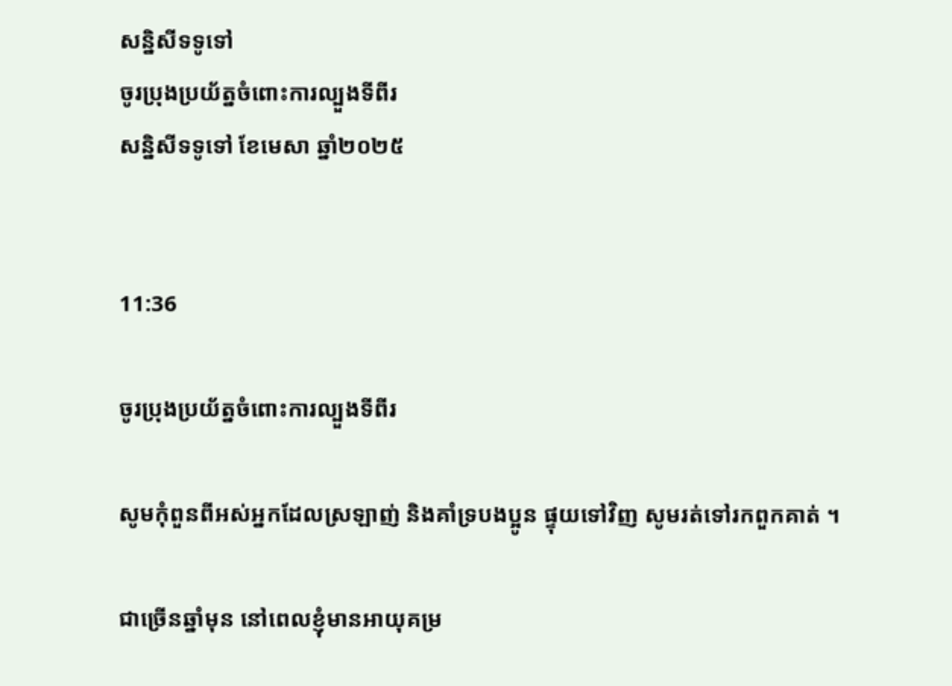សន្និសីទទូទៅ
ចូរប្រុងប្រយ័ត្នចំពោះការល្បួងទីពីរ
សន្និសីទទូទៅ ខែមេសា ឆ្នាំ២០២៥


11:36

ចូរប្រុងប្រយ័ត្នចំពោះការល្បួងទីពីរ

សូមកុំពួនពីអស់អ្នកដែលស្រឡាញ់ និងគាំទ្របងប្អូន ផ្ទុយទៅវិញ សូមរត់ទៅរកពួកគាត់ ។

ជាច្រើនឆ្នាំមុន នៅពេលខ្ញុំមានអាយុគម្រ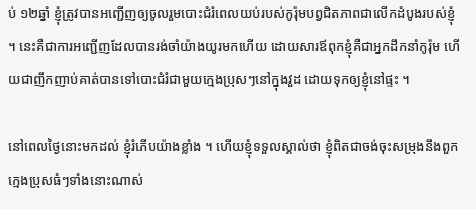ប់ ១២ឆ្នាំ ខ្ញុំត្រូវបានអញ្ជើញឲ្យចូលរួមបោះជំរំពេលយប់របស់កូរ៉ុមបព្វជិតភាពជាលើកដំបូងរបស់ខ្ញុំ ។ នេះគឺជាការអញ្ជើញដែលបានរង់ចាំយ៉ាងយូរមកហើយ ដោយសារឪពុកខ្ញុំគឺជាអ្នកដឹកនាំកូរ៉ុម ហើយជាញឹកញាប់គាត់បានទៅបោះជំរំជាមួយក្មេងប្រុសៗនៅក្នុងវួដ ដោយទុកឲ្យខ្ញុំនៅផ្ទះ ។

នៅពេលថ្ងៃនោះមកដល់ ខ្ញុំរំភើបយ៉ាងខ្លាំង ។ ហើយខ្ញុំទទួលស្គាល់ថា ខ្ញុំពិតជាចង់ចុះសម្រុងនឹងពួកក្មេងប្រុសធំៗទាំងនោះណាស់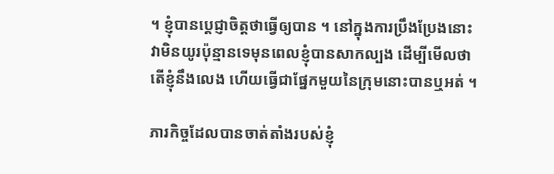។ ខ្ញុំបានប្តេជ្ញាចិត្តថាធ្វើឲ្យបាន ។ នៅក្នុងការប្រឹងប្រែងនោះ វាមិនយូរប៉ុន្មានទេមុនពេលខ្ញុំបានសាកល្បង ដើម្បីមើលថាតើខ្ញុំនឹងលេង ហើយធ្វើជាផ្នែកមួយនៃក្រុមនោះបានឬអត់ ។

ភារកិច្ចដែលបានចាត់តាំងរបស់ខ្ញុំ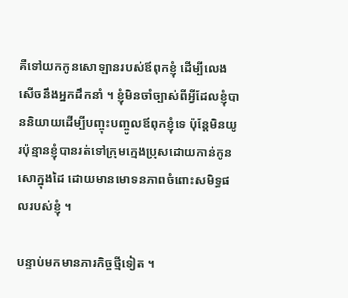គឺទៅយកកូនសោឡានរបស់ឪពុកខ្ញុំ ដើម្បីលេងសើចនឹងអ្នកដឹកនាំ ។ ខ្ញុំមិនចាំច្បាស់ពីអ្វីដែលខ្ញុំបាននិយាយដើម្បីបញ្ចុះបញ្ចូលឪពុកខ្ញុំទេ ប៉ុន្តែមិនយូរប៉ុន្មានខ្ញុំបានរត់ទៅក្រុមក្មេងប្រុសដោយកាន់កូនសោក្នុងដៃ ដោយមានមោទនភាពចំពោះសមិទ្ធផលរបស់ខ្ញុំ ។

បន្ទាប់មកមានភារកិច្ចថ្មីទៀត ។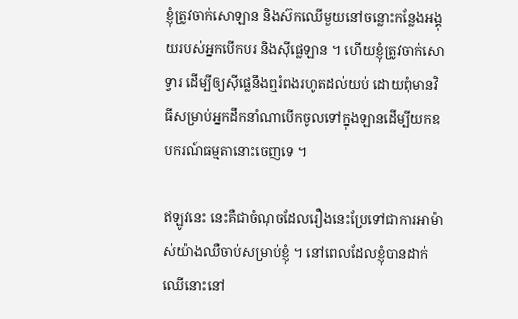ខ្ញុំត្រូវចាក់សោឡាន និងស៊កឈើមួយនៅចន្លោះកន្លែងអង្គុយរបស់អ្នកបើកបរ និងស៊ីផ្លេឡាន ។ ហើយខ្ញុំត្រូវចាក់សោទ្វារ ដើម្បីឲ្យស៊ីផ្លេនឹងឮរំពងរហូតដល់យប់ ដោយពុំមានវិធីសម្រាប់អ្នកដឹកនាំណាបើកចូលទៅក្នុងឡានដើម្បីយកឧបករណ៍ធម្មតានោះចេញទេ ។

ឥឡូវនេះ នេះគឺជាចំណុចដែលរឿងនេះប្រែទៅជាការអាម៉ាស់យ៉ាងឈឺចាប់សម្រាប់ខ្ញុំ ។ នៅពេលដែលខ្ញុំបានដាក់ឈើនោះនៅ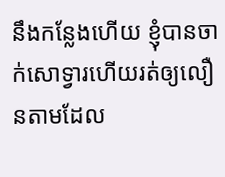នឹងកន្លែងហើយ ខ្ញុំបានចាក់សោទ្វារហើយរត់ឲ្យលឿនតាមដែល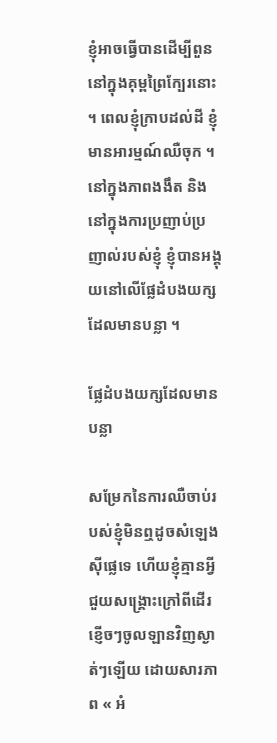ខ្ញុំអាចធ្វើបានដើម្បីពួននៅក្នុងគុម្ពព្រៃក្បែរនោះ ។ ពេលខ្ញុំក្រាបដល់ដី ខ្ញុំមានអារម្មណ៍ឈឺចុក ។ នៅក្នុងភាពងងឹត និងនៅក្នុងការប្រញាប់ប្រញាល់របស់ខ្ញុំ ខ្ញុំបានអង្គុយនៅលើផ្លែដំបងយក្សដែលមានបន្លា ។

ផ្លែដំបងយក្សដែលមានបន្លា

សម្រែកនៃការឈឺចាប់របស់ខ្ញុំមិនឮដូចសំឡេងស៊ីផ្លេទេ ហើយខ្ញុំគ្មានអ្វីជួយសង្រ្គោះក្រៅពីដើរខ្ញើចៗចូលឡានវិញស្ងាត់ៗឡើយ ដោយសារភាព « អំ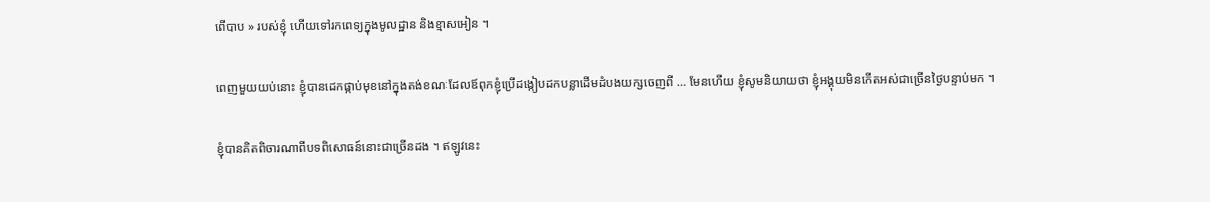ពើបាប » របស់ខ្ញុំ ហើយទៅរកពេទ្យក្នុងមូលដ្ឋាន និងខ្មាសអៀន ។

ពេញមួយយប់នោះ ខ្ញុំបានដេកផ្កាប់មុខនៅក្នុងតង់ខណៈដែលឪពុកខ្ញុំប្រើដង្កៀបដកបន្លាដើមដំបងយក្សចេញពី … មែនហើយ ខ្ញុំសូមនិយាយថា ខ្ញុំអង្គុយមិនកើតអស់ជាច្រើនថ្ងៃបន្ទាប់មក ។

ខ្ញុំបានគិតពិចារណាពីបទពិសោធន៍នោះជាច្រើនដង ។ ឥឡូវនេះ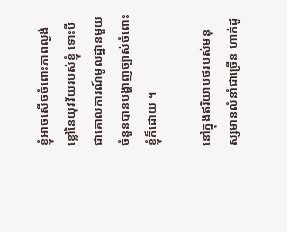ខ្ញុំអាចសើចចំពោះភាពល្ងង់ខ្លៅនៃយុវវ័យរបស់ខ្ញុំ ទោះបីជាគោលការណ៍មូលដ្ឋានមួយចំនួនបានបង្ហាញច្បាស់ចំពោះខ្ញុំក៏ដោយ ។

នៅក្នុងឥរិយាបថរបស់មនុស្សមានលំនាំជាច្រើន ហាក់ដូ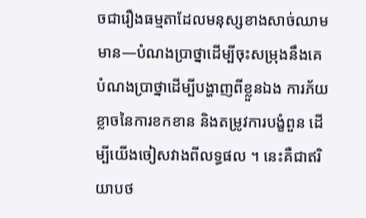ចជារឿងធម្មតាដែលមនុស្សខាងសាច់ឈាមមាន—បំណងប្រាថ្នាដើម្បីចុះសម្រុងនឹងគេ បំណងប្រាថ្នាដើម្បីបង្ហាញពីខ្លួនឯង ការភ័យខ្លាចនៃការខកខាន និងតម្រូវការបង្ខំពួន ដើម្បីយើងចៀសវាងពីលទ្ធផល ។ នេះគឺជាឥរិយាបថ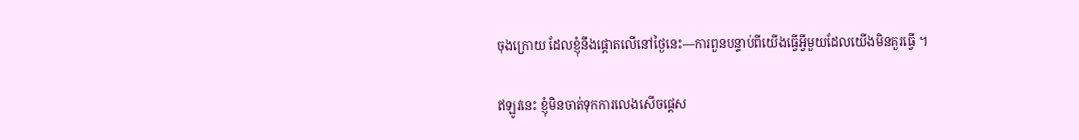ចុងក្រោយ ដែលខ្ញុំនឹងផ្ដោតលើនៅថ្ងៃនេះ—ការពួនបន្ទាប់ពីយើងធ្វើអ្វីមួយដែលយើងមិនគួរធ្វើ ។

ឥឡូវនេះ ខ្ញុំមិនចាត់ទុកការលេងសើចផ្ដេស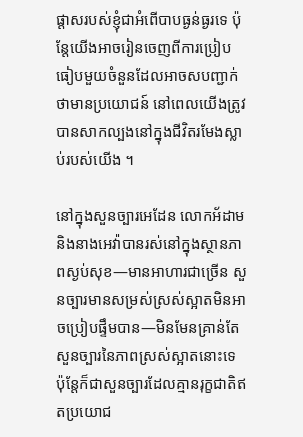ផ្ដាសរបស់ខ្ញុំជាអំពើបាបធ្ងន់ធ្ងរទេ ប៉ុន្តែយើងអាចរៀនចេញពីការប្រៀបធៀបមួយចំនួនដែលអាចសបញ្ជាក់ថាមានប្រយោជន៍ នៅពេលយើងត្រូវបានសាកល្បងនៅក្នុងជីវិតរមែងស្លាប់របស់យើង ។

នៅក្នុងសួនច្បារអេដែន លោកអ័ដាម និងនាងអេវ៉ាបានរស់នៅក្នុងស្ថានភាពស្ងប់សុខ—មានអាហារជាច្រើន សួនច្បារមានសម្រស់ស្រស់ស្អាតមិនអាចប្រៀបផ្ទឹមបាន—មិនមែនគ្រាន់តែសួនច្បារនៃភាពស្រស់ស្អាតនោះទេ ប៉ុន្តែក៏ជាសួនច្បារដែលគ្មានរុក្ខជាតិឥតប្រយោជ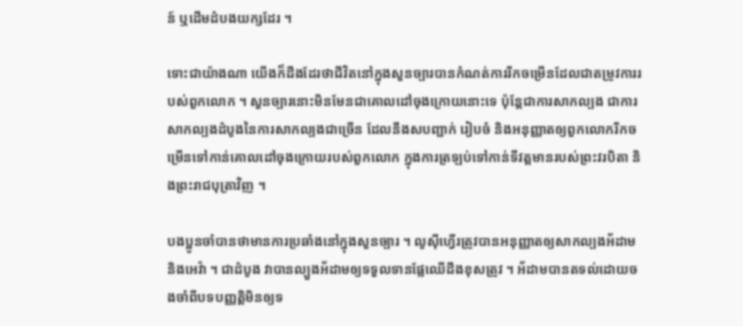ន៍ ឬដើមដំបងយក្សដែរ ។

ទោះជាយ៉ាងណា យើងក៏ដឹងដែរថាជីវិតនៅក្នុងសួនច្បារបានកំណត់ការរីកចម្រើនដែលជាតម្រូវការរបស់ពួកលោក ។ សួនច្បារនោះមិនមែនជាគោលដៅចុងក្រោយនោះទេ ប៉ុន្តែជាការសាកល្បង ជាការសាកល្បងដំបូងនៃការសាកល្បងជាច្រើន ដែលនឹងសបញ្ជាក់ រៀបចំ និងអនុញ្ញាតឲ្យពួកលោករីកចម្រើនទៅកាន់គោលដៅចុងក្រោយរបស់ពួកលោក ក្នុងការត្រឡប់ទៅកាន់ទីវត្តមានរបស់ព្រះវរបិតា និងព្រះរាជបុត្រាវិញ ។

បងប្អូនចាំបានថាមានការប្រឆាំងនៅក្នុងសួនច្បារ ។ លូស៊ីហ្វើរត្រូវបានអនុញ្ញាតឲ្យសាកល្បងអ័ដាម និងអេវ៉ា ។ ជាដំបូង វាបានល្បួងអ័ដាមឲ្យទទួលទានផ្លែឈើដឹងខុសត្រូវ ។ អ័ដាមបានតទល់ដោយចងចាំពីបទបញ្ញត្តិមិនឲ្យទ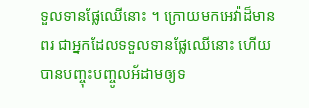ទួលទានផ្លែឈើនោះ ។ ក្រោយមកអេវ៉ាដ៏មានពរ ជាអ្នកដែលទទួលទានផ្លែឈើនោះ ហើយបានបញ្ចុះបញ្ចូលអ័ដាមឲ្យទ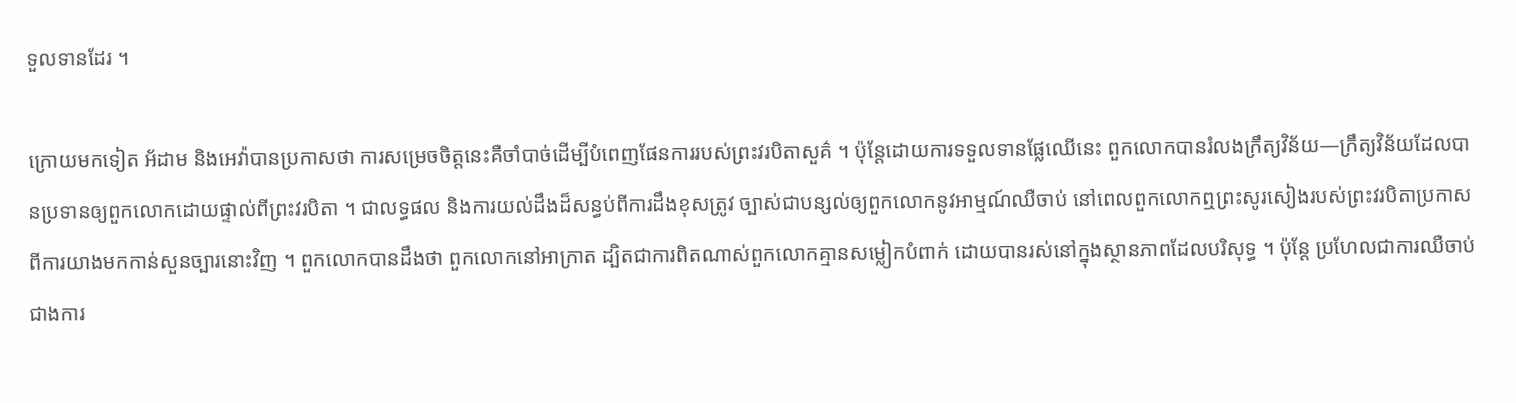ទួលទានដែរ ។

ក្រោយមកទៀត អ័ដាម និងអេវ៉ាបានប្រកាសថា ការសម្រេចចិត្តនេះគឺចាំបាច់ដើម្បីបំពេញផែនការរបស់ព្រះវរបិតាសួគ៌ ។ ប៉ុន្តែដោយការទទួលទានផ្លែឈើនេះ ពួកលោកបានរំលងក្រឹត្យវិន័យ—ក្រឹត្យវិន័យដែលបានប្រទានឲ្យពួកលោកដោយផ្ទាល់ពីព្រះវរបិតា ។ ជាលទ្ធផល និងការយល់ដឹងដ៏សន្ធប់ពីការដឹងខុសត្រូវ ច្បាស់ជាបន្សល់ឲ្យពួកលោកនូវអាម្មណ៍ឈឺចាប់ នៅពេលពួកលោកឮព្រះសូរសៀងរបស់ព្រះវរបិតាប្រកាសពីការយាងមកកាន់សួនច្បារនោះវិញ ។ ពួកលោកបានដឹងថា ពួកលោកនៅអាក្រាត ដ្បិតជាការពិតណាស់ពួកលោកគ្មានសម្លៀកបំពាក់ ដោយបានរស់នៅក្នុងស្ថានភាពដែលបរិសុទ្ធ ។ ប៉ុន្តែ ប្រហែលជាការឈឺចាប់ជាងការ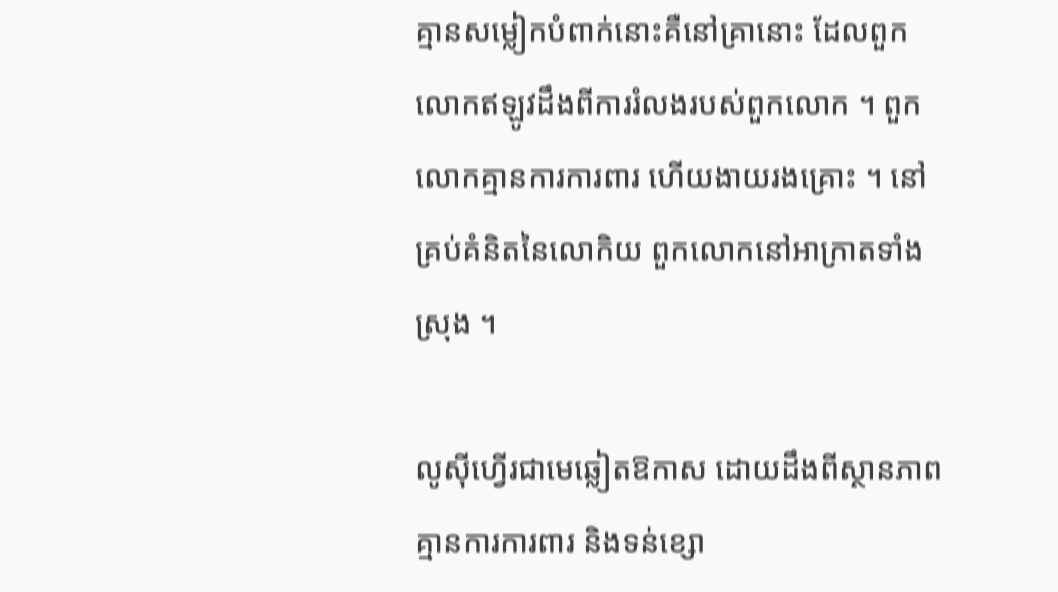គ្មានសម្លៀកបំពាក់នោះគឺនៅគ្រានោះ ដែលពួកលោកឥឡូវដឹងពីការរំលងរបស់ពួកលោក ។ ពួកលោកគ្មានការការពារ ហើយងាយរងគ្រោះ ។ នៅគ្រប់គំនិតនៃលោកិយ ពួកលោកនៅអាក្រាតទាំងស្រុង ។

លូស៊ីហ្វើរជាមេឆ្លៀតឱកាស ដោយដឹងពីស្ថានភាពគ្មានការការពារ និងទន់ខ្សោ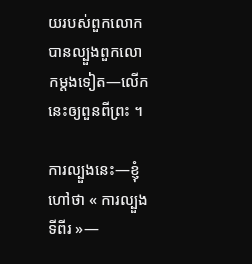យរបស់ពួកលោក បានល្បួងពួកលោកម្តងទៀត—លើកនេះឲ្យពួនពីព្រះ ។

ការល្បួងនេះ—ខ្ញុំហៅថា « ការល្បួងទីពីរ »—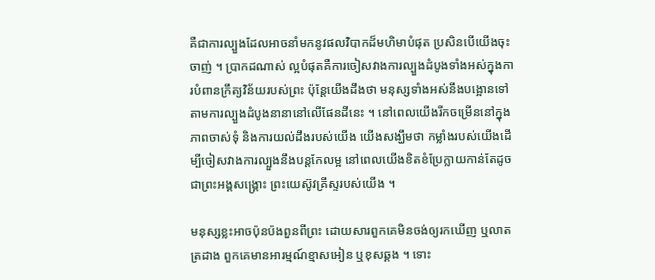គឺជាការល្បួងដែលអាចនាំមកនូវផលវិបាកដ៏មហិមាបំផុត ប្រសិនបើយើងចុះចាញ់ ។ ប្រាកដណាស់ ល្អបំផុតគឺការចៀសវាងការល្បួងដំបូងទាំងអស់ក្នុងការបំពានក្រឹត្យវិន័យរបស់ព្រះ ប៉ុន្តែយើងដឹងថា មនុស្សទាំងអស់នឹងបង្អោនទៅតាមការល្បួងដំបូងនានានៅលើផែនដីនេះ ។ នៅពេលយើងរីកចម្រើននៅក្នុងភាពចាស់ទុំ និងការយល់ដឹងរបស់យើង យើងសង្ឃឹមថា កម្លាំងរបស់យើងដើម្បីចៀសវាងការល្បួងនឹងបន្តកែលម្អ នៅពេលយើងខិតខំប្រែក្លាយកាន់តែដូចជាព្រះអង្គសង្រ្គោះ ព្រះយេស៊ូវគ្រីស្ទរបស់យើង ។

មនុស្សខ្លះអាចប៉ុនប៉ងពួនពីព្រះ ដោយសារពួកគេមិនចង់ឲ្យរកឃើញ ឬលាតត្រដាង ពួកគេមានអារម្មណ៍ខ្មាសអៀន ឬខុសឆ្គង ។ ទោះ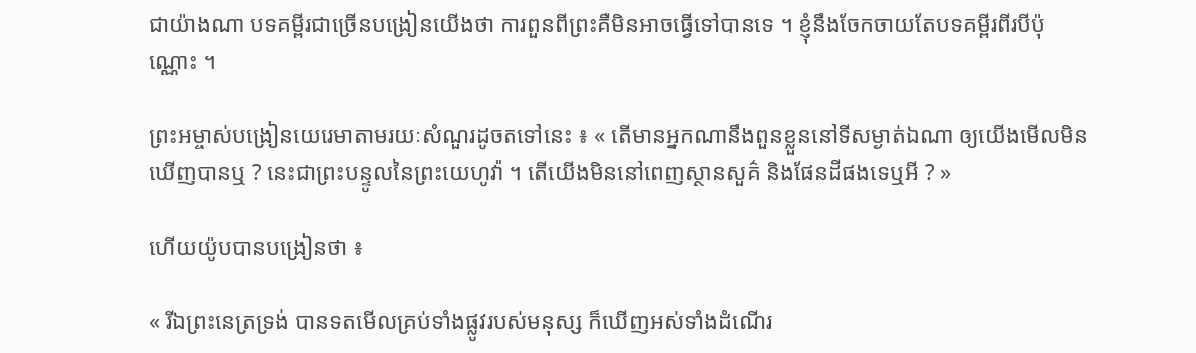ជាយ៉ាងណា បទគម្ពីរជាច្រើនបង្រៀនយើងថា ការពួនពីព្រះគឺមិនអាចធ្វើទៅបានទេ ។ ខ្ញុំនឹងចែកចាយតែបទគម្ពីរពីរបីប៉ុណ្ណោះ ។

ព្រះអម្ចាស់បង្រៀនយេរេមាតាមរយៈសំណួរដូចតទៅនេះ ៖ « តើមានអ្នកណានឹងពួនខ្លួននៅទីសម្ងាត់ឯណា ឲ្យយើងមើលមិនឃើញបានឬ ? នេះជាព្រះបន្ទូលនៃព្រះយេហូវ៉ា ។ តើយើងមិននៅពេញស្ថានសួគ៌ និងផែនដីផងទេឬអី ? »

ហើយយ៉ូបបានបង្រៀនថា ៖

« រីឯព្រះនេត្រទ្រង់ បានទតមើលគ្រប់ទាំងផ្លូវរបស់មនុស្ស ក៏ឃើញអស់ទាំងដំណើរ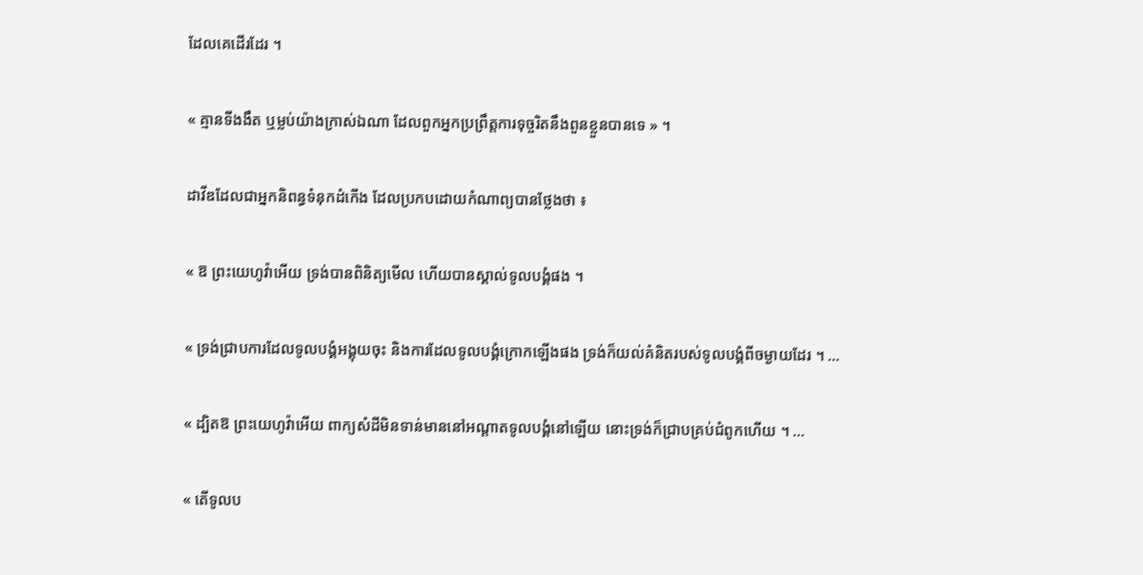ដែលគេដើរដែរ ។

« គ្មានទីងងឹត ឬម្លប់យ៉ាងក្រាស់ឯណា ដែលពួកអ្នកប្រព្រឹត្តការទុច្ចរិតនឹងពួនខ្លួនបានទេ » ។

ដាវីឌដែលជាអ្នកនិពន្ធទំនុកដំកើង ដែលប្រកបដោយកំណាព្យបានថ្លែងថា ៖

« ឱ ព្រះយេហូវ៉ាអើយ ទ្រង់បានពិនិត្យមើល ហើយបានស្គាល់ទូលបង្គំផង ។

« ទ្រង់ជ្រាបការដែលទូលបង្គំអង្គុយចុះ និងការដែលទូលបង្គំក្រោកឡើងផង ទ្រង់ក៏យល់គំនិតរបស់ទូលបង្គំពីចម្ងាយដែរ ។ …

« ដ្បិតឱ ព្រះយេហូវ៉ាអើយ ពាក្យសំដីមិនទាន់មាននៅអណ្តាតទូលបង្គំនៅឡើយ នោះទ្រង់ក៏ជ្រាបគ្រប់ជំពូកហើយ ។ …

« តើទូលប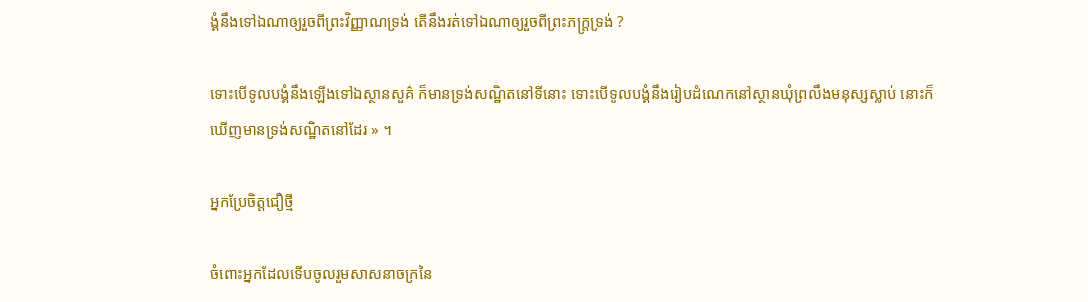ង្គំនឹងទៅឯណាឲ្យរួចពីព្រះវិញ្ញាណទ្រង់ តើនឹងរត់ទៅឯណាឲ្យរួចពីព្រះភក្ត្រទ្រង់ ?

ទោះបើទូលបង្គំនឹងឡើងទៅឯស្ថានសួគ៌ ក៏មានទ្រង់សណ្ឋិតនៅទីនោះ ទោះបើទូលបង្គំនឹងរៀបដំណេកនៅស្ថានឃុំព្រលឹងមនុស្សស្លាប់ នោះក៏ឃើញមានទ្រង់សណ្ឋិតនៅដែរ » ។

អ្នកប្រែចិត្តជឿថ្មី

ចំពោះអ្នកដែលទើបចូលរួមសាសនាចក្រនៃ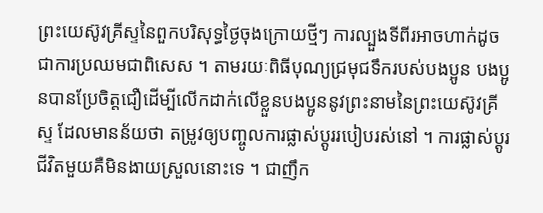ព្រះយេស៊ូវគ្រីស្ទនៃពួកបរិសុទ្ធថ្ងៃចុងក្រោយថ្មីៗ ការល្បួងទីពីរអាចហាក់ដូចជាការប្រឈមជាពិសេស ។ តាមរយៈពិធីបុណ្យជ្រមុជទឹករបស់បងប្អូន បងប្អូនបានប្រែចិត្តជឿដើម្បីលើកដាក់លើខ្លួនបងប្អូននូវព្រះនាមនៃព្រះយេស៊ូវគ្រីស្ទ ដែលមានន័យថា តម្រូវឲ្យបញ្ចូលការផ្លាស់ប្តូររបៀបរស់នៅ ។ ការផ្លាស់ប្តូរជីវិតមួយគឺមិនងាយស្រួលនោះទេ ។ ជាញឹក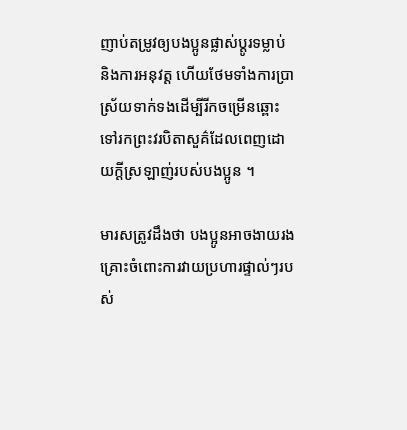ញាប់តម្រូវឲ្យបងប្អូនផ្លាស់ប្តូរទម្លាប់ និងការអនុវត្ត ហើយថែមទាំងការប្រាស្រ័យទាក់ទងដើម្បីរីកចម្រើនឆ្ពោះទៅរកព្រះវរបិតាសួគ៌ដែលពេញដោយក្តីស្រឡាញ់របស់បងប្អូន ។

មារសត្រូវដឹងថា បងប្អូនអាចងាយរងគ្រោះចំពោះការវាយប្រហារផ្ទាល់ៗរបស់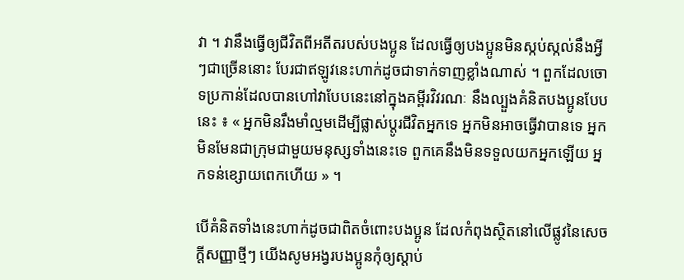វា ។ វានឹងធ្វើឲ្យជីវិតពីអតីតរបស់បងប្អូន ដែលធ្វើឲ្យបងប្អូនមិនស្កប់ស្កល់នឹងអ្វីៗជាច្រើននោះ បែរជាឥឡូវនេះហាក់ដូចជាទាក់ទាញខ្លាំងណាស់ ។ ពួកដែលចោទប្រកាន់ដែលបានហៅវាបែបនេះនៅក្នុងគម្ពីរវិវរណៈ នឹងល្បួងគំនិតបងប្អូនបែបនេះ ៖ « អ្នកមិនរឹងមាំល្មមដើម្បីផ្លាស់ប្តូរជីវិតអ្នកទេ អ្នកមិនអាចធ្វើវាបានទេ អ្នកមិនមែនជាក្រុមជាមួយមនុស្សទាំងនេះទេ ពួកគេនឹងមិនទទួលយកអ្នកឡើយ អ្នកទន់ខ្សោយពេកហើយ » ។

បើគំនិតទាំងនេះហាក់ដូចជាពិតចំពោះបងប្អូន ដែលកំពុងស្ថិតនៅលើផ្លូវនៃសេចក្តីសញ្ញាថ្មីៗ យើងសូមអង្វរបងប្អូនកុំឲ្យស្ដាប់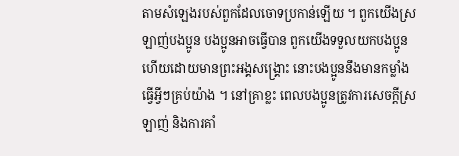តាមសំឡេងរបស់ពួកដែលចោទប្រកាន់ឡើយ ។ ពួកយើងស្រឡាញ់បងប្អូន បងប្អូនអាចធ្វើបាន ពួកយើងទទួលយកបងប្អូន ហើយដោយមានព្រះអង្គសង្រ្គោះ នោះបងប្អូននឹងមានកម្លាំងធ្វើអ្វីៗគ្រប់យ៉ាង ។ នៅគ្រាខ្លះ ពេលបងប្អូនត្រូវការសេចក្តីស្រឡាញ់ និងការគាំ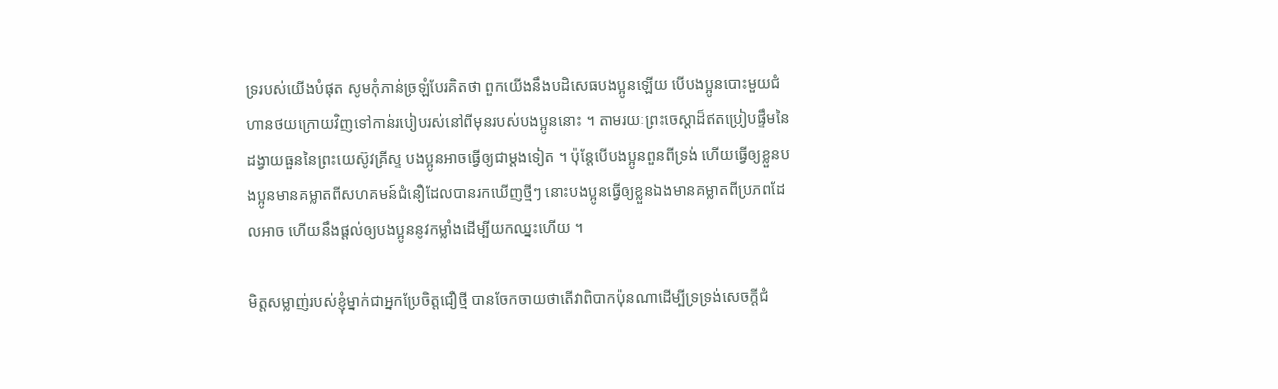ទ្ររបស់យើងបំផុត សូមកុំភាន់ច្រឡំបែរគិតថា ពួកយើងនឹងបដិសេធបងប្អូនឡើយ បើបងប្អូនបោះមួយជំហានថយក្រោយវិញទៅកាន់របៀបរស់នៅពីមុនរបស់បងប្អូននោះ ។ តាមរយៈព្រះចេស្ដាដ៏ឥតប្រៀបផ្ទឹមនៃដង្វាយធួននៃព្រះយេស៊ូវគ្រីស្ទ បងប្អូនអាចធ្វើឲ្យជាម្តងទៀត ។ ប៉ុន្តែបើបងប្អូនពួនពីទ្រង់ ហើយធ្វើឲ្យខ្លួនបងប្អូនមានគម្លាតពីសហគមន៍ជំនឿដែលបានរកឃើញថ្មីៗ នោះបងប្អូនធ្វើឲ្យខ្លួនឯងមានគម្លាតពីប្រភពដែលអាច ហើយនឹងផ្ដល់ឲ្យបងប្អូននូវកម្លាំងដើម្បីយកឈ្នះហើយ ។

មិត្តសម្លាញ់របស់ខ្ញុំម្នាក់ជាអ្នកប្រែចិត្តជឿថ្មី បានចែកចាយថាតើវាពិបាកប៉ុនណាដើម្បីទ្រទ្រង់សេចក្តីជំ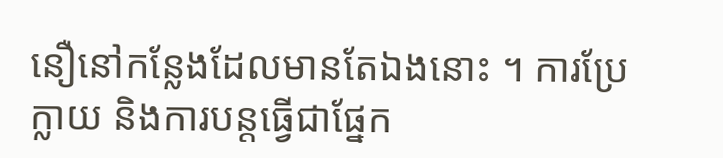នឿនៅកន្លែងដែលមានតែឯងនោះ ។ ការប្រែក្លាយ និងការបន្តធ្វើជាផ្នែក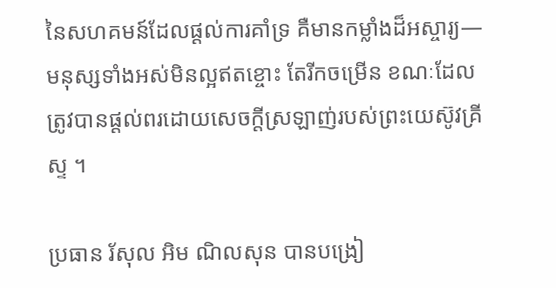នៃសហគមន៍ដែលផ្ដល់ការគាំទ្រ គឺមានកម្លាំងដ៏អស្ចារ្យ—មនុស្សទាំងអស់មិនល្អឥតខ្ចោះ តែរីកចម្រើន ខណៈដែលត្រូវបានផ្ដល់ពរដោយសេចក្តីស្រឡាញ់របស់ព្រះយេស៊ូវគ្រីស្ទ ។

ប្រធាន រ័សុល អិម ណិលសុន បានបង្រៀ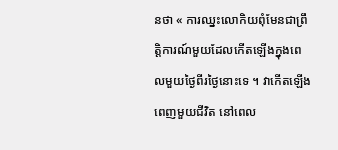នថា « ការឈ្នះលោកិយពុំមែនជាព្រឹត្តិការណ៍មួយដែលកើតឡើងក្នុងពេលមួយថ្ងៃពីរថ្ងៃនោះទេ ។ វាកើតឡើងពេញមួយជីវិត នៅពេល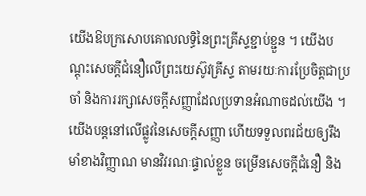យើងឱបក្រសោបគោលលទ្ធិនៃព្រះគ្រីស្ទខ្ជាប់ខ្ជួន ។ យើងបណ្តុះសេចក្តីជំនឿលើព្រះយេស៊ូវគ្រីស្ទ តាមរយៈការប្រែចិត្តជាប្រចាំ និងការរក្សាសេចក្តីសញ្ញាដែលប្រទានអំណាចដល់យើង ។ យើងបន្តនៅលើផ្លូវនៃសេចក្តីសញ្ញា ហើយទទួលពរជ័យឲ្យរឹងមាំខាងវិញ្ញាណ មានវិវរណៈផ្ទាល់ខ្លួន ចម្រើនសេចក្តីជំនឿ និង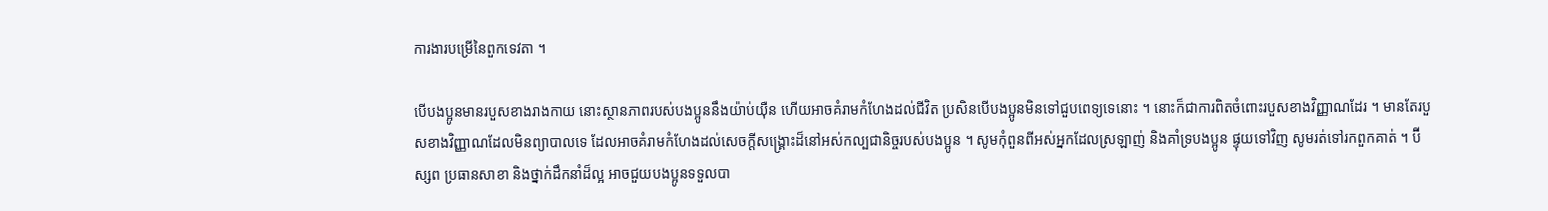ការងារបម្រើនៃពួកទេវតា ។

បើបងប្អូនមានរបួសខាងរាងកាយ នោះស្ថានភាពរបស់បងប្អូននឹងយ៉ាប់យ៉ឺន ហើយអាចគំរាមកំហែងដល់ជីវិត ប្រសិនបើបងប្អូនមិនទៅជួបពេទ្យទេនោះ ។ នោះក៏ជាការពិតចំពោះរបួសខាងវិញ្ញាណដែរ ។ មានតែរបួសខាងវិញ្ញាណដែលមិនព្យាបាលទេ ដែលអាចគំរាមកំហែងដល់សេចក្តីសង្គ្រោះដ៏នៅអស់កល្បជានិច្ចរបស់បងប្អូន ។ សូមកុំពួនពីអស់អ្នកដែលស្រឡាញ់ និងគាំទ្របងប្អូន ផ្ទុយទៅវិញ សូមរត់ទៅរកពួកគាត់ ។ ប៊ីស្សព ប្រធានសាខា និងថ្នាក់ដឹកនាំដ៏ល្អ អាចជួយបងប្អូនទទួលបា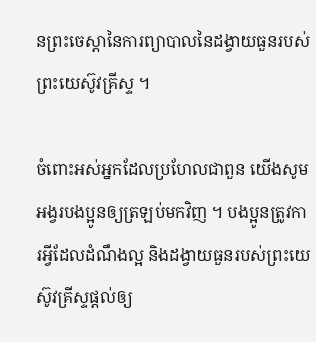នព្រះចេស្ដានៃការព្យាបាលនៃដង្វាយធួនរបស់ព្រះយេស៊ូវគ្រីស្ទ ។

ចំពោះអស់អ្នកដែលប្រហែលជាពួន យើងសូមអង្វរបងប្អូនឲ្យត្រឡប់មកវិញ ។ បងប្អូនត្រូវការអ្វីដែលដំណឹងល្អ និងដង្វាយធួនរបស់ព្រះយេស៊ូវគ្រីស្ទផ្ដល់ឲ្យ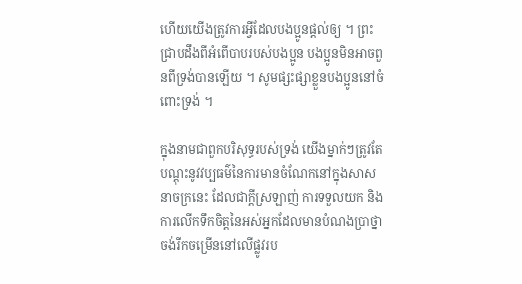ហើយយើងត្រូវការអ្វីដែលបងប្អូនផ្ដល់ឲ្យ ។ ព្រះជ្រាបដឹងពីអំពើបាបរបស់បងប្អូន បងប្អូនមិនអាចពួនពីទ្រង់បានឡើយ ។ សូមផ្សះផ្សាខ្លួនបងប្អូននៅចំពោះទ្រង់ ។

ក្នុងនាមជាពួកបរិសុទ្ធរបស់ទ្រង់ យើងម្នាក់ៗត្រូវតែបណ្ដុះនូវវប្បធម៌នៃការមានចំណែកនៅក្នុងសាសនាចក្រនេះ ដែលជាក្តីស្រឡាញ់ ការទទួលយក និងការលើកទឹកចិត្តនៃអស់អ្នកដែលមានបំណងប្រាថ្នាចង់រីកចម្រើននៅលើផ្លូវរប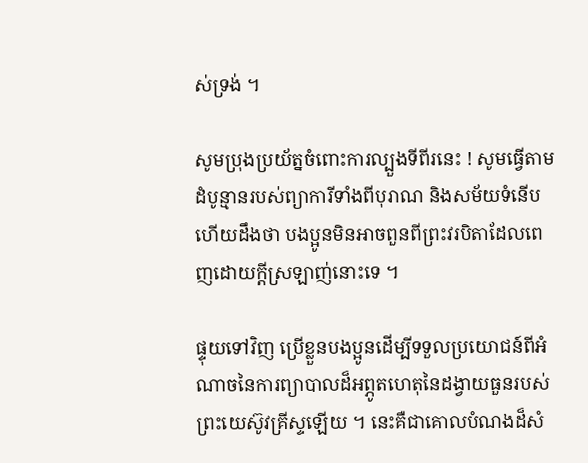ស់ទ្រង់ ។

សូមប្រុងប្រយ័ត្នចំពោះការល្បួងទីពីរនេះ ! សូមធ្វើតាមដំបូន្មានរបស់ព្យាការីទាំងពីបុរាណ និងសម័យទំនើប ហើយដឹងថា បងប្អូនមិនអាចពួនពីព្រះវរបិតាដែលពេញដោយក្តីស្រឡាញ់នោះទេ ។

ផ្ទុយទៅវិញ ប្រើខ្លួនបងប្អូនដើម្បីទទួលប្រយោជន៍ពីអំណាចនៃការព្យាបាលដ៏អព្ភូតហេតុនៃដង្វាយធួនរបស់ព្រះយេស៊ូវគ្រីស្ទឡើយ ។ នេះគឺជាគោលបំណងដ៏សំ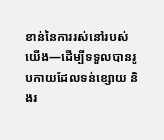ខាន់នៃការរស់នៅរបស់យើង—ដើម្បីទទួលបានរូបកាយដែលទន់ខ្សោយ និងរ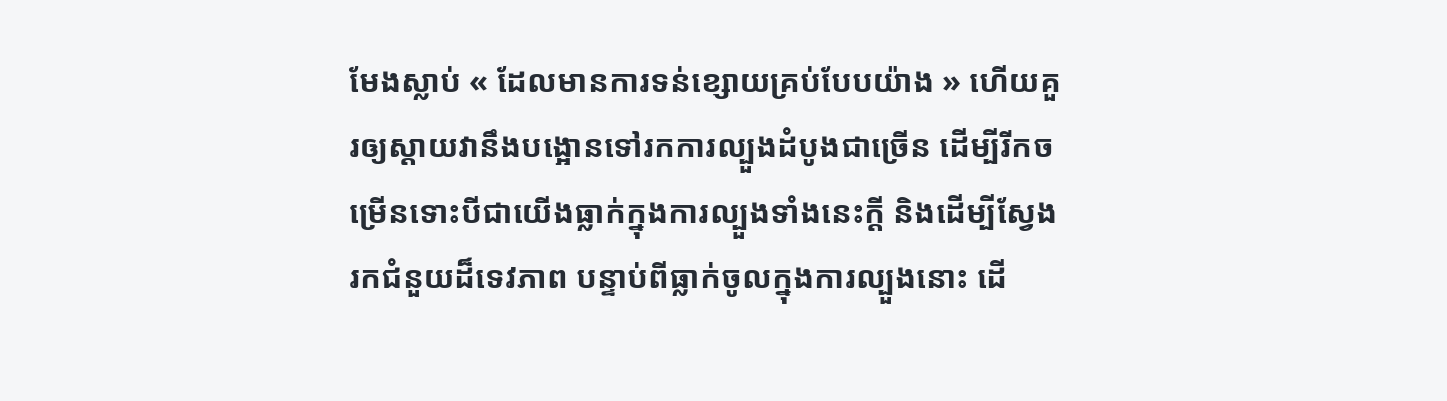មែងស្លាប់ « ដែលមានការទន់ខ្សោយគ្រប់បែបយ៉ាង » ហើយគួរឲ្យស្តាយវានឹងបង្អោនទៅរកការល្បួងដំបូងជាច្រើន ដើម្បីរីកចម្រើនទោះបីជាយើងធ្លាក់ក្នុងការល្បួងទាំងនេះក្តី និងដើម្បីស្វែងរកជំនួយដ៏ទេវភាព បន្ទាប់ពីធ្លាក់ចូលក្នុងការល្បួងនោះ ដើ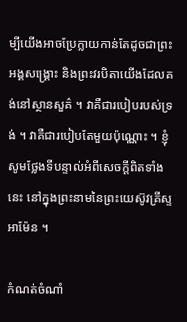ម្បីយើងអាចប្រែក្លាយកាន់តែដូចជាព្រះអង្គសង្រ្គោះ និងព្រះវរបិតាយើងដែលគង់នៅស្ថានសួគ៌ ។ វាគឺជារបៀបរបស់ទ្រង់ ។ វាគឺជារបៀបតែមួយប៉ុណ្ណោះ ។ ខ្ញុំសូមថ្លែងទីបន្ទាល់អំពីសេចក្ដីពិតទាំងនេះ នៅក្នុងព្រះនាមនៃព្រះយេស៊ូវគ្រីស្ទ អាម៉ែន ។

កំណត់ចំណាំ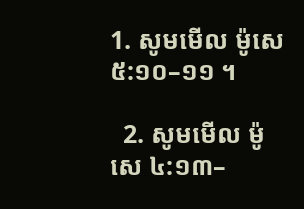1. សូមមើល ម៉ូសេ ៥:១០–១១ ។

  2. សូមមើល ម៉ូសេ ៤:១៣–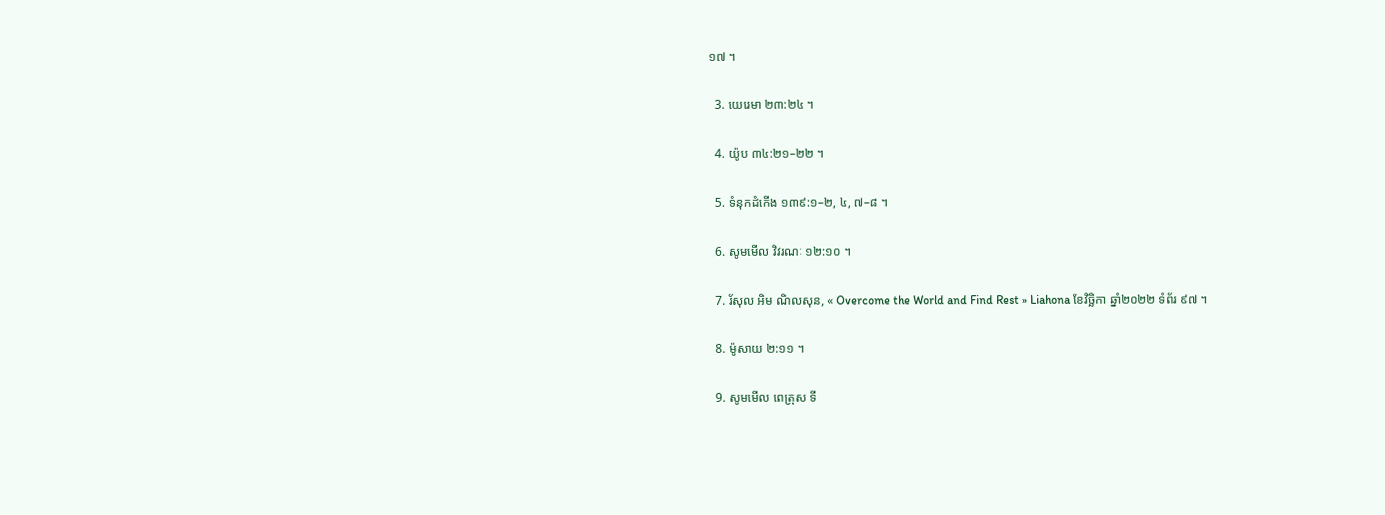១៧ ។

  3. យេរេមា ២៣:២៤ ។

  4. យ៉ូប ៣៤:២១–២២ ។

  5. ទំនុកដំកើង ១៣៩:១–២, ៤, ៧–៨ ។

  6. សូមមើល វិវរណៈ ១២:១០ ។

  7. រ័សុល អិម ណិលសុន, « Overcome the World and Find Rest » Liahona ខែវិច្ឆិកា ឆ្នាំ២០២២ ទំព័រ ៩៧ ។

  8. ម៉ូសាយ ២:១១ ។

  9. សូមមើល ពេត្រុស ទី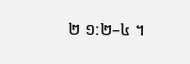២ ១:២–៤ ។